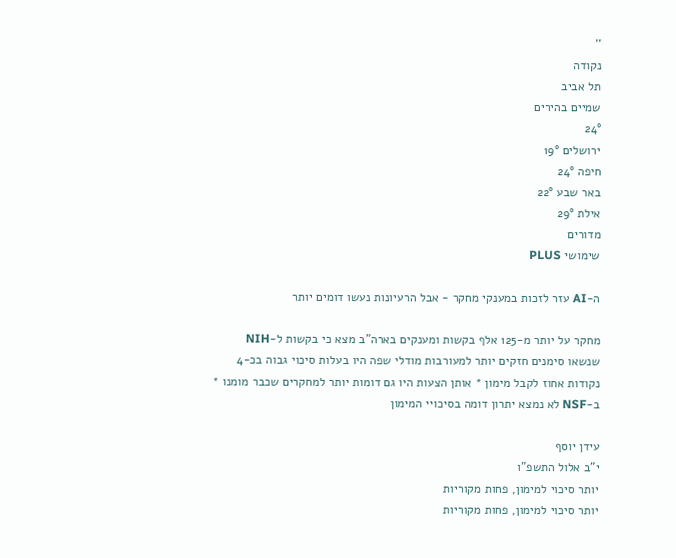''
נקודה
תל אביב
שמיים בהירים
24°
ירושלים 19°
חיפה 24°
באר שבע 22°
אילת 29°
מדורים
שימושי PLUS

ה-AI עזר לזכות במענקי מחקר - אבל הרעיונות נעשו דומים יותר

מחקר על יותר מ-125 אלף בקשות ומענקים בארה"ב מצא כי בקשות ל-NIH שנשאו סימנים חזקים יותר למעורבות מודלי שפה היו בעלות סיכוי גבוה בכ-4 נקודות אחוז לקבל מימון * אותן הצעות היו גם דומות יותר למחקרים שכבר מומנו * ב-NSF לא נמצא יתרון דומה בסיכויי המימון

עידן יוסף
י"ב אלול התשפ"ו
יותר סיכוי למימון, פחות מקוריות
יותר סיכוי למימון, פחות מקוריות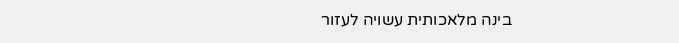בינה מלאכותית עשויה לעזור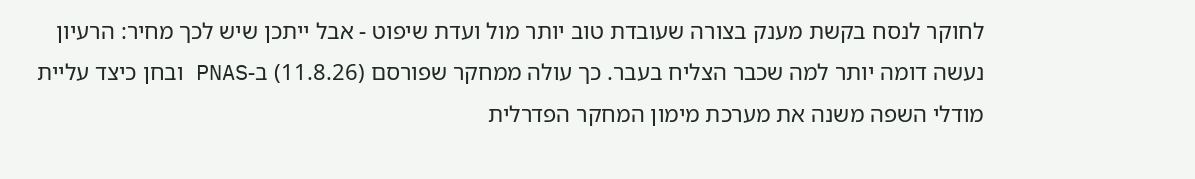לחוקר לנסח בקשת מענק בצורה שעובדת טוב יותר מול ועדת שיפוט - אבל ייתכן שיש לכך מחיר: הרעיון נעשה דומה יותר למה שכבר הצליח בעבר. כך עולה ממחקר שפורסם (11.8.26) ב-PNAS ובחן כיצד עליית מודלי השפה משנה את מערכת מימון המחקר הפדרלית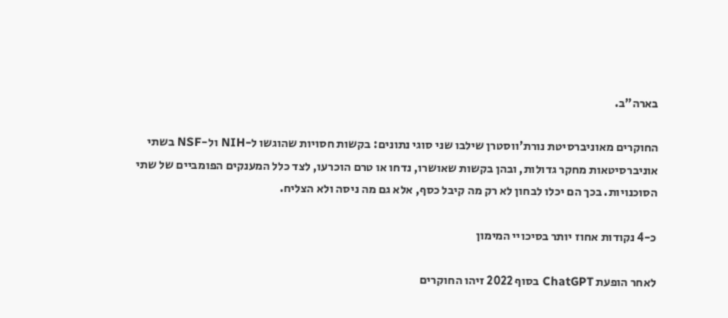בארה"ב.

החוקרים מאוניברסיטת נורת'ווסטרן שילבו שני סוגי נתונים: בקשות חסויות שהוגשו ל-NIH ול-NSF בשתי אוניברסיטאות מחקר גדולות, ובהן בקשות שאושרו, נדחו או טרם הוכרעו, לצד כלל המענקים הפומביים של שתי הסוכנויות. בכך הם יכלו לבחון לא רק מה קיבל כסף, אלא גם מה ניסה ולא הצליח.

כ-4 נקודות אחוז יותר בסיכויי המימון

לאחר הופעת ChatGPT בסוף 2022 זיהו החוקרים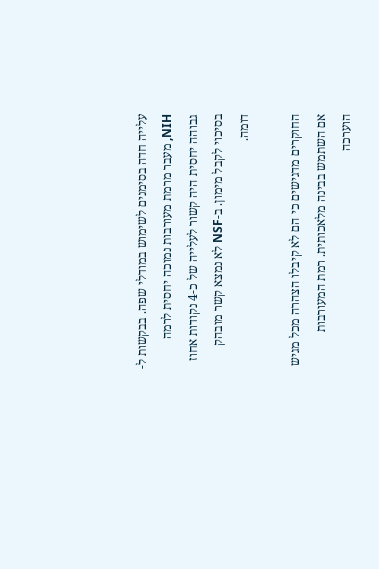עלייה חדה בסימנים לשימוש במודלי שפה. בבקשות ל-NIH, מעבר מרמת מעורבות נמוכה יחסית לרמה גבוהה יחסית היה קשור לעלייה של כ-4 נקודות אחוז בסיכוי לקבל מימון. ב-NSF לא נמצא קשר מובהק דומה.

החוקרים מדגישים כי הם לא קיבלו הצהרה מכל מגיש אם השתמש בבינה מלאכותית. רמת המעורבות הוערכה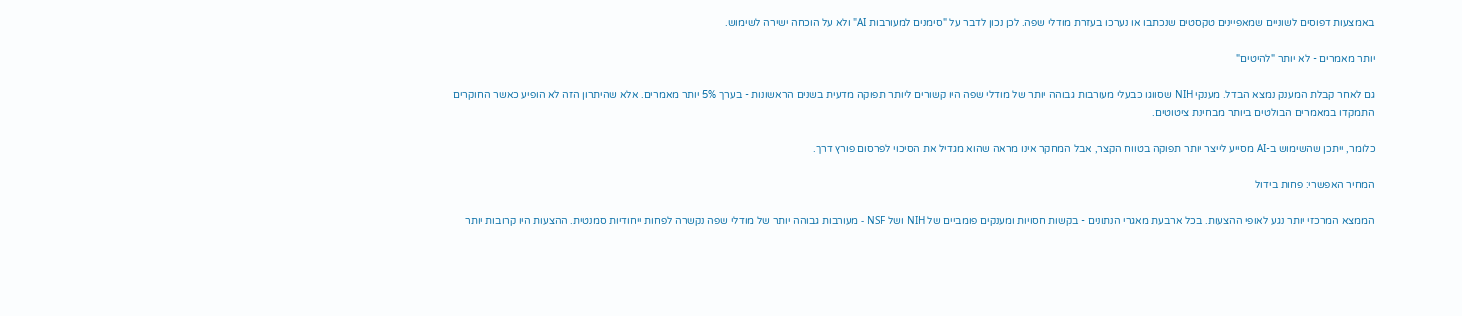באמצעות דפוסים לשוניים שמאפיינים טקסטים שנכתבו או נערכו בעזרת מודלי שפה. לכן נכון לדבר על "סימנים למעורבות AI" ולא על הוכחה ישירה לשימוש.

יותר מאמרים - לא יותר "להיטים"

גם לאחר קבלת המענק נמצא הבדל. מענקי NIH שסווגו כבעלי מעורבות גבוהה יותר של מודלי שפה היו קשורים ליותר תפוקה מדעית בשנים הראשונות - בערך 5% יותר מאמרים. אלא שהיתרון הזה לא הופיע כאשר החוקרים התמקדו במאמרים הבולטים ביותר מבחינת ציטוטים.

כלומר, ייתכן שהשימוש ב-AI מסייע לייצר יותר תפוקה בטווח הקצר, אבל המחקר אינו מראה שהוא מגדיל את הסיכוי לפרסום פורץ דרך.

המחיר האפשרי: פחות בידול

הממצא המרכזי יותר נגע לאופי ההצעות. בכל ארבעת מאגרי הנתונים - בקשות חסויות ומענקים פומביים של NIH ושל NSF - מעורבות גבוהה יותר של מודלי שפה נקשרה לפחות ייחודיות סמנטית. ההצעות היו קרובות יותר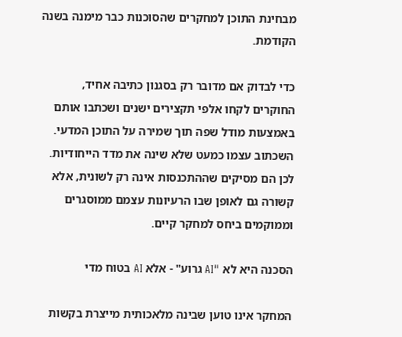מבחינת התוכן למחקרים שהסוכנות כבר מימנה בשנה הקודמת.

כדי לבדוק אם מדובר רק בסגנון כתיבה אחיד, החוקרים לקחו אלפי תקצירים ישנים ושכתבו אותם באמצעות מודל שפה תוך שמירה על התוכן המדעי. השכתוב עצמו כמעט שלא שינה את מדד הייחודיות. לכן הם מסיקים שההתכנסות אינה רק לשונית, אלא קשורה גם לאופן שבו הרעיונות עצמם ממוסגרים וממוקמים ביחס למחקר קיים.

הסכנה היא לא "AI גרוע" - אלא AI בטוח מדי

המחקר אינו טוען שבינה מלאכותית מייצרת בקשות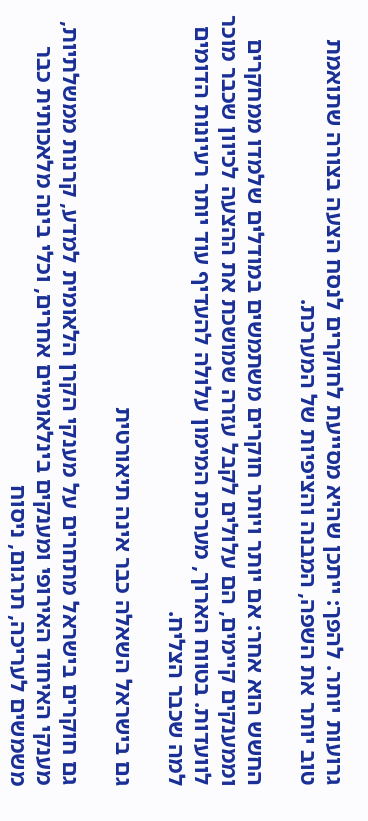גרועות יותר. להפך: ייתכן שהיא מסייעת לחוקרים לנסח הצעה בצורה שתואמת טוב יותר את השפה, המבנה והציפיות של המערכת.

החשש הוא אחר: אם יותר ויותר חוקרים משתמשים במודלים שלמדו ממחקרים וממענקים קיימים, הם עלולים לקבל עזרה שמושכת את ההצעה לכיוון שכבר מוכר לוועדות. בטווח הארוך, מערכת המימון עלולה להעדיף עוד יותר רעיונות הדומים למה שכבר הצליח.

גם בישראל השאלה כבר אינה תיאורטית

גם חוקרים בישראל מתחרים על מענקי הקרן הלאומית למדע, קרנות ממשלתיות, מענקי האיחוד האירופי ומענקים בינלאומיים אחרים, וכלי בינה מלאכותית כבר משמשים לעריכה, תרגום, ניסוח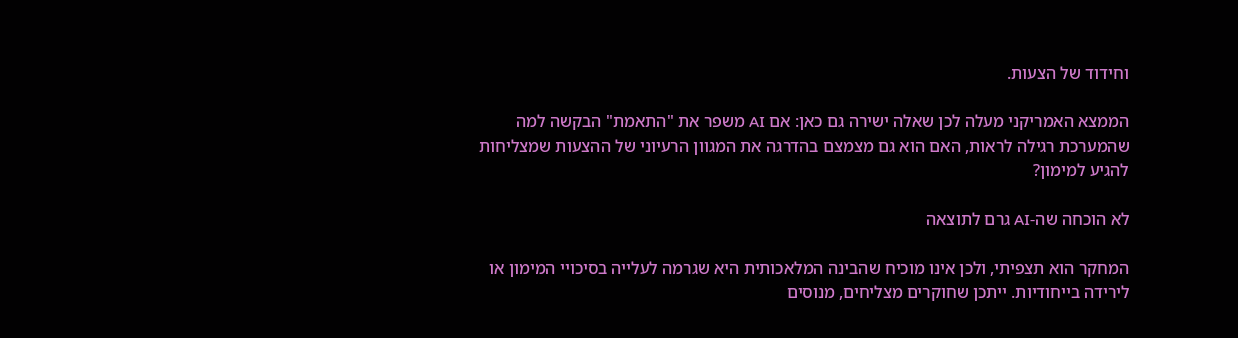וחידוד של הצעות.

הממצא האמריקני מעלה לכן שאלה ישירה גם כאן: אם AI משפר את "התאמת" הבקשה למה שהמערכת רגילה לראות, האם הוא גם מצמצם בהדרגה את המגוון הרעיוני של ההצעות שמצליחות להגיע למימון?

לא הוכחה שה-AI גרם לתוצאה

המחקר הוא תצפיתי, ולכן אינו מוכיח שהבינה המלאכותית היא שגרמה לעלייה בסיכויי המימון או לירידה בייחודיות. ייתכן שחוקרים מצליחים, מנוסים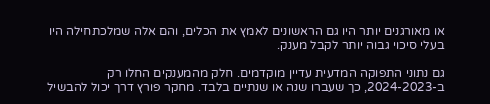או מאורגנים יותר היו גם הראשונים לאמץ את הכלים, והם אלה שמלכתחילה היו בעלי סיכוי גבוה יותר לקבל מענק.

גם נתוני התפוקה המדעית עדיין מוקדמים. חלק מהמענקים החלו רק ב-2024-2023, כך שעברו שנה או שנתיים בלבד. מחקר פורץ דרך יכול להבשיל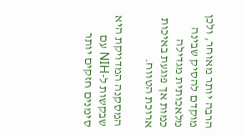הרבה יותר מאוחר, ולכן מוקדם להסיק שבינה מלאכותית מגדילה כמות אך פוגעת באיכות ארוכת הטווח.

המסקנה המדויקת היא שבקשות ל-NIH עם סימנים חזקים יותר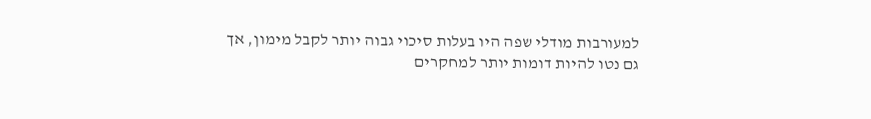למעורבות מודלי שפה היו בעלות סיכוי גבוה יותר לקבל מימון, אך גם נטו להיות דומות יותר למחקרים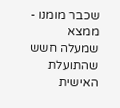שכבר מומנו - ממצא שמעלה חשש שהתועלת האישית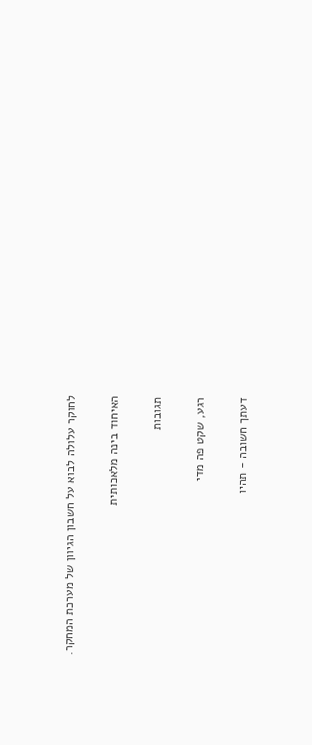לחוקר עלולה לבוא על חשבון הגיוון של מערכת המחקר.

האיחוד בינה מלאכותית

תגובות

רגע, שקט פה מדי

דעתך חשובה - תהיו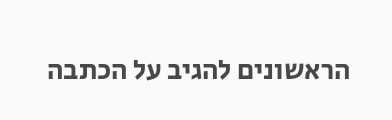הראשונים להגיב על הכתבה